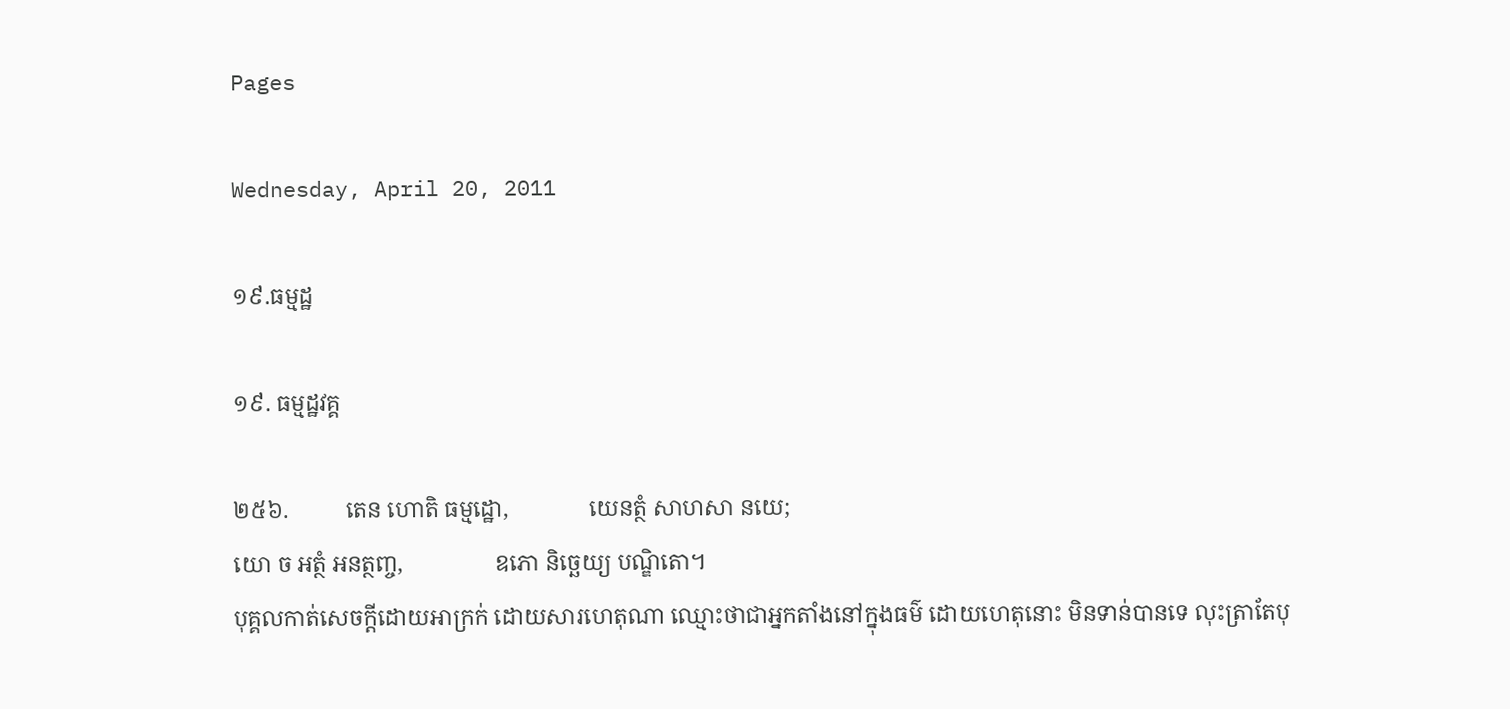Pages

Wednesday, April 20, 2011

១៩.ធម្មដ្ឋ

១៩. ធម្មដ្ឋវគ្គ

២៥៦.          តេន ហោតិ ធម្មដ្ឋោ,              យេនត្ថំ សាហសា នយេ;
យោ ច អត្ថំ អនត្ថញ្ច,                ឧភោ និច្ឆេយ្យ បណ្ឌិតោ។
បុគ្គលកាត់សេចក្ដីដោយអាក្រក់ ដោយសារហេតុណា ឈ្មោះថាជាអ្នកតាំងនៅក្នុងធម៌ ដោយហេតុនោះ មិនទាន់បានទេ លុះត្រាតែបុ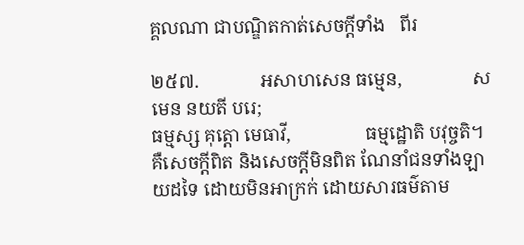គ្គលណា ជាបណ្ឌិតកាត់សេចក្ដីទាំង   ពីរ

២៥៧.             អសាហសេន ធម្មេន,               សមេន នយតី បរេ;
ធម្មស្ស គុត្តោ មេធាវី,                ធម្មដ្ឋោតិ បវុច្ចតិ។
គឺសេចក្ដីពិត និងសេចក្ដីមិនពិត ណែនាំជនទាំងឡាយដទៃ ដោយមិនអាក្រក់ ដោយសារធម៌តាម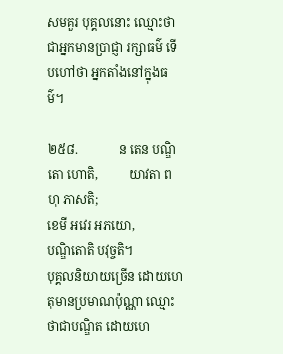សមគួរ បុគ្គលនោះ ឈ្មោះថាជាអ្នកមានប្រាជ្ញា រក្សាធម៌ ទើបហៅថា អ្នកតាំងនៅក្នុងធម៌។

២៥៨.             ន តេន បណ្ឌិតោ ហោតិ,          យាវតា ពហុ ភាសតិ;
ខេមី អវេរ អភយោ,                   បណ្ឌិតោតិ បវុច្ចតិ។
បុគ្គលនិយាយច្រើន ដោយហេតុមានប្រមាណប៉ុណ្ណា ឈ្មោះថាជាបណ្ឌិត ដោយហេ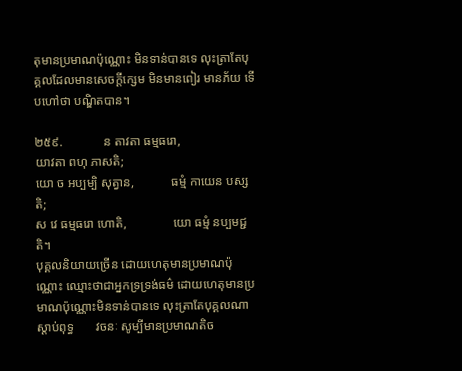តុមានប្រមាណប៉ុណ្ណោះ មិនទាន់បានទេ លុះត្រាតែបុគ្គលដែលមានសេចក្ដីក្សេម មិនមានពៀរ មានភ័យ ទើបហៅថា បណ្ឌិតបាន។

២៥៩.             ន តាវតា ធម្មធរោ,                    យាវតា ពហុ ភាសតិ;
យោ ច អប្បម្បិ សុត្វាន,            ធម្មំ កាយេន បស្សតិ;
ស វេ ធម្មធរោ ហោតិ,               យោ ធម្មំ នប្បមជ្ជតិ។
បុគ្គលនិយាយច្រើន ដោយហេតុមានប្រមាណប៉ុណ្ណោះ ឈ្មោះថាជាអ្នកទ្រទ្រង់ធម៌ ដោយហេតុមានប្រមាណប៉ុណ្ណោះមិនទាន់បានទេ លុះត្រាតែបុគ្គលណា ស្ដាប់ពុទ្ធ       វចនៈ សូម្បីមានប្រមាណតិច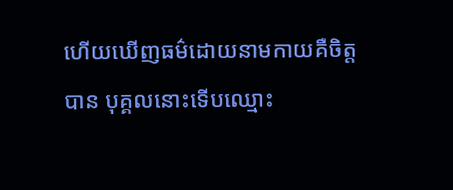ហើយឃើញធម៌ដោយនាមកាយគឺចិត្តបាន បុគ្គលនោះទើបឈ្មោះ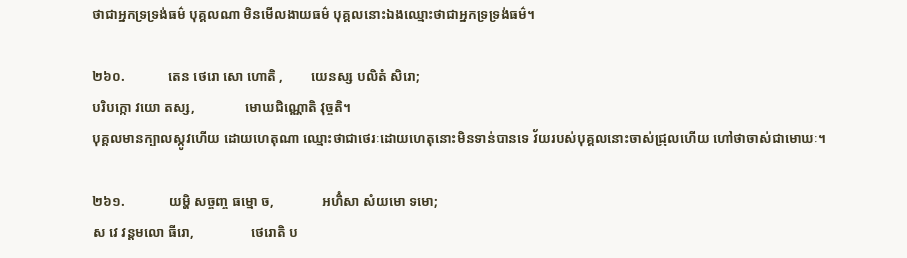ថាជាអ្នកទ្រទ្រង់ធម៌ បុគ្គលណា មិនមើលងាយធម៌ បុគ្គលនោះឯងឈ្មោះថាជាអ្នកទ្រទ្រង់ធម៌។

២៦០.             តេន ថេរោ សោ ហោតិ ,        យេនស្ស បលិតំ សិរោ;
បរិបក្កោ វយោ តស្ស,               មោឃជិណ្ណោតិ វុច្ចតិ។
បុគ្គលមានក្បាលស្កូវហើយ ដោយហេតុណា ឈ្មោះថាជាថេរៈដោយហេតុនោះមិនទាន់បានទេ វ័យរបស់បុគ្គលនោះចាស់ជ្រុលហើយ ហៅថាចាស់ជាមោឃៈ។

២៦១.             យម្ហិ សច្ចញ្ច ធម្មោ ច,              អហិំសា សំយមោ ទមោ;
ស វេ វន្តមលោ ធីរោ,                 ថេរោតិ ប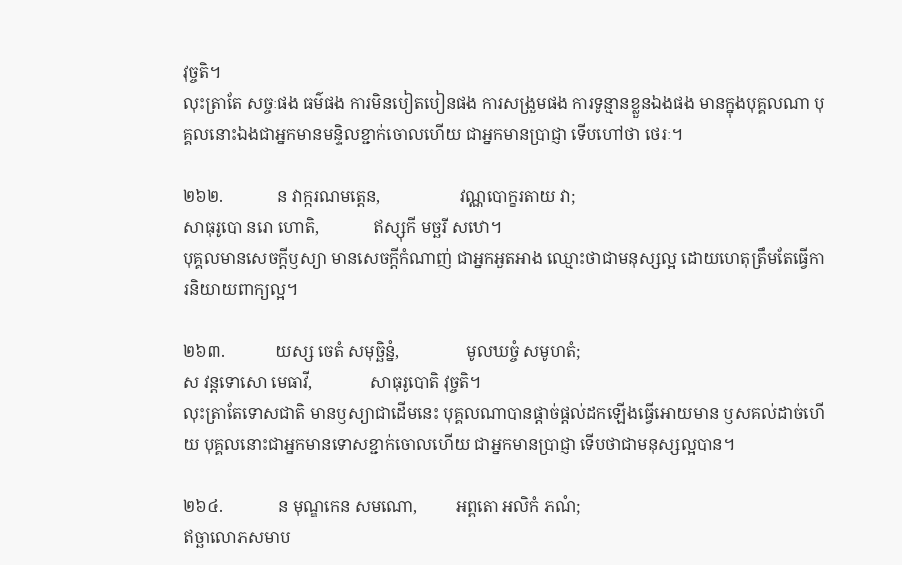វុច្ចតិ។
លុះត្រាតែ សច្ចៈផង ធម៌ផង ការមិនបៀតបៀនផង ការសង្រួមផង ការទូន្មានខ្លួនឯងផង មានក្នុងបុគ្គលណា បុគ្គលនោះឯងជាអ្នកមានមន្ទិលខ្ជាក់ចោលហើយ ជាអ្នកមានប្រាជ្ញា ទើបហៅថា ថេរៈ។

២៦២.             ន វាក្ករណមត្តេន,                   វណ្ណបោក្ខរតាយ វា;
សាធុរូបោ នរោ ហោតិ,             ឥស្សុកី មច្ឆរី សឋោ។
បុគ្គលមានសេចក្ដីឫស្យា មានសេចក្ដីកំណាញ់ ជាអ្នកអួតអាង ឈ្មោះថាជាមនុស្សល្អ ដោយហេតុត្រឹមតែធ្វើការនិយាយពាក្យល្អ។

២៦៣.            យស្ស ចេតំ សមុច្ឆិន្នំ,                មូលឃច្ចំ សមូហតំ;
ស វន្តទោសោ មេធាវី,              សាធុរូបោតិ វុច្ចតិ។
លុះត្រាតែទោសជាតិ មានឫស្យាជាដើមនេះ បុគ្គលណាបានផ្ដាច់ផ្ដល់ដកឡើងធ្វើអោយមាន ឫសគល់ដាច់ហើយ បុគ្គលនោះជាអ្នកមានទោសខ្ជាក់ចោលហើយ ជាអ្នកមានប្រាជ្ញា ទើបថាជាមនុស្សល្អបាន។

២៦៤.             ន មុណ្ឌកេន សមណោ,         អព្ពតោ អលិកំ ភណំ;
ឥច្ឆាលោភសមាប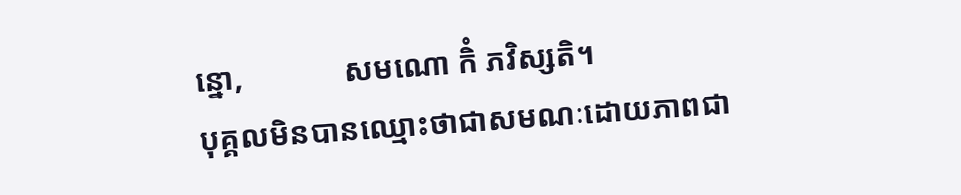ន្នោ,             សមណោ កិំ ភវិស្សតិ។
បុគ្គលមិនបានឈ្មោះថាជាសមណៈដោយភាពជា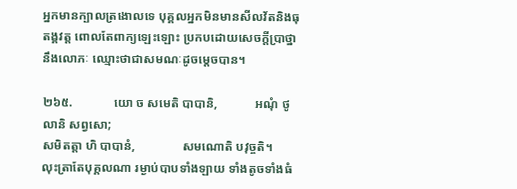អ្នកមានក្បាលត្រងោលទេ បុគ្គលអ្នកមិនមានសីលវ័តនិងធុតង្គវត្ត ពោលតែពាក្យឡេះឡោះ ប្រកបដោយសេចក្ដីប្រាថ្នានឹងលោភៈ ឈ្មោះថាជាសមណៈដូចម្ដេចបាន។

២៦៥.             យោ ច សមេតិ បាបានិ,            អណុំ ថូលានិ សព្វសោ;
សមិតត្តា ហិ បាបានំ,               សមណោតិ បវុច្ចតិ។
លុះត្រាតែបុគ្គលណា រម្ងាប់បាបទាំងឡាយ ទាំងតូចទាំងធំ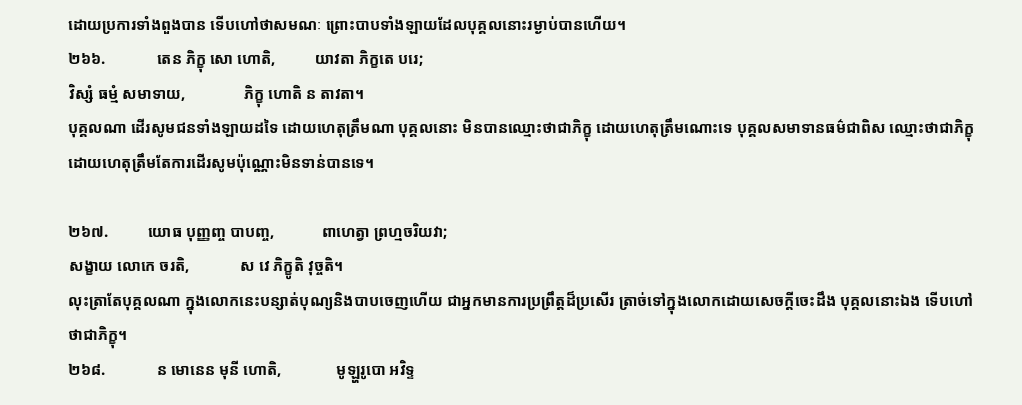ដោយប្រការទាំងពួងបាន ទើបហៅថាសមណៈ ព្រោះបាបទាំងឡាយដែលបុគ្គលនោះរម្ងាប់បានហើយ។
២៦៦.             តេន ភិក្ខុ សោ ហោតិ,          យាវតា ភិក្ខតេ បរេ;
វិស្សំ ធម្មំ សមាទាយ,               ភិក្ខុ ហោតិ ន តាវតា។
បុគ្គលណា ដើរសូមជនទាំងឡាយដទៃ ដោយហេតុត្រឹមណា បុគ្គលនោះ មិនបានឈ្មោះថាជាភិក្ខុ ដោយហេតុត្រឹមណោះទេ បុគ្គលសមាទានធម៌ជាពិស ឈ្មោះថាជាភិក្ខុ ដោយហេតុត្រឹមតែការដើរសូមប៉ុណ្ណោះមិនទាន់បានទេ។

២៦៧.          យោធ បុញ្ញញ្ច បាបញ្ច,            ពាហេត្វា ព្រហ្មចរិយវា;
សង្ខាយ លោកេ ចរតិ,             ស វេ ភិក្ខូតិ វុច្ចតិ។
លុះត្រាតែបុគ្គលណា ក្នុងលោកនេះបន្សាត់បុណ្យនិងបាបចេញហើយ ជាអ្នកមានការប្រព្រឹត្តដ៏ប្រសើរ ត្រាច់ទៅក្នុងលោកដោយសេចក្ដីចេះដឹង បុគ្គលនោះឯង ទើបហៅថាជាភិក្ខុ។
២៦៨.             ន មោនេន មុនី ហោតិ,              មូឡ្ហរូបោ អវិទ្ទ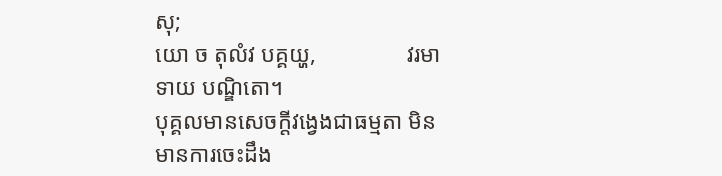សុ;
យោ ច តុលំវ បគ្គយ្ហ,                វរមាទាយ បណ្ឌិតោ។
បុគ្គលមានសេចក្ដីវង្វេងជាធម្មតា មិនមានការចេះដឹង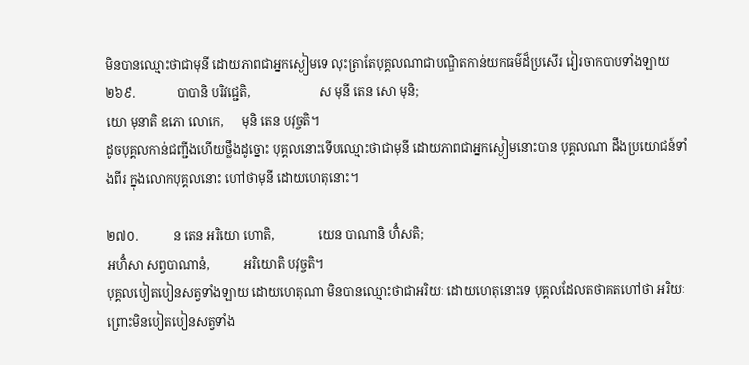មិនបានឈ្មោះថាជាមុនី ដោយភាពជាអ្នកស្ងៀមទេ លុះត្រាតែបុគ្គលណាជាបណ្ឌិតកាន់យកធម៌ដ៏ប្រសើរ វៀរចាកបាបទាំងឡាយ
២៦៩.             បាបានិ បរិវជ្ជេតិ,                      ស មុនី តេន សោ មុនិ;
យោ មុនាតិ ឧភោ លោកេ,      មុនិ តេន បវុច្ចតិ។
ដូចបុគ្គលកាន់ជញ្ជីងហើយថ្លឹងដូច្នោះ បុគ្គលនោះទើបឈ្មោះថាជាមុនី ដោយភាពជាអ្នកស្ងៀមនោះបាន បុគ្គលណា ដឹងប្រយោជន៍ទាំងពីរ ក្នុងលោកបុគ្គលនោះ ហៅថាមុនី ដោយហេតុនោះ។

២៧០.           ន តេន អរិយោ ហោតិ,              យេន បាណានិ ហិំសតិ;
អហិំសា សព្វបាណានំ,           អរិយោតិ បវុច្ចតិ។
បុគ្គលបៀតបៀនសត្វទាំងឡាយ ដោយហេតុណា មិនបានឈ្មោះថាជាអរិយៈ ដោយហេតុនោះទេ បុគ្គលដែលតថាគតហៅថា អរិយៈព្រោះមិនបៀតបៀនសត្វទាំង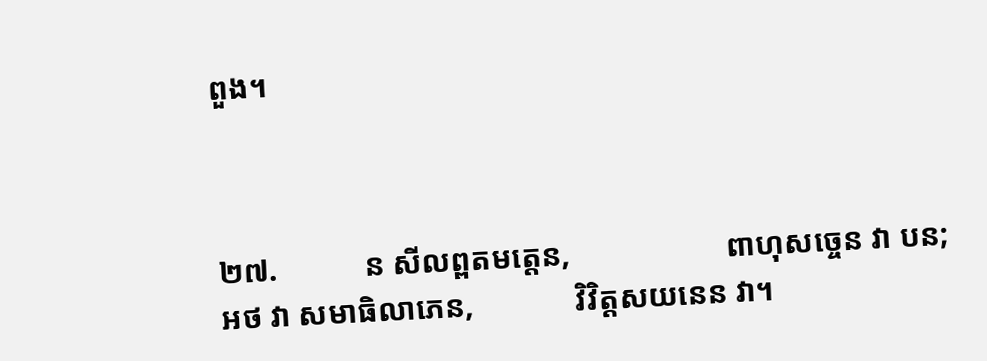ពួង។



២៧.           ន សីលព្ពតមត្តេន,                    ពាហុសច្ចេន វា បន;
អថ វា សមាធិលាភេន,             វិវិត្តសយនេន វា។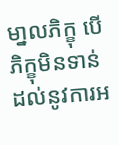មា្នលភិក្ខុ បើភិក្ខុមិនទាន់ដល់នូវការអ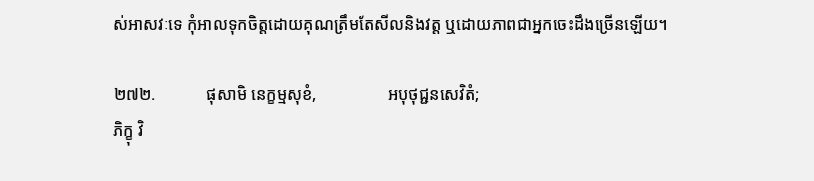ស់អាសវៈទេ កុំអាលទុកចិត្តដោយគុណត្រឹមតែសីលនិងវត្ត ឬដោយភាពជាអ្នកចេះដឹងច្រើនឡើយ។

២៧២.            ផុសាមិ នេក្ខម្មសុខំ,                 អបុថុជ្ជនសេវិតំ;
ភិក្ខុ វិ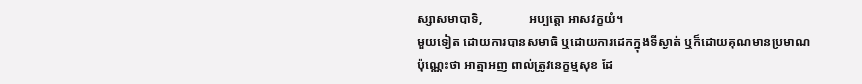ស្សាសមាបាទិ,               អប្បត្តោ អាសវក្ខយំ។
មួយទៀត ដោយការបានសមាធិ ឬដោយការដេកក្នុងទីស្ងាត់ ឬក៏ដោយគុណមានប្រមាណប៉ុណ្ណេះថា អាត្មាអញ ពាល់ត្រូវនេក្ខម្មសុខ ដែ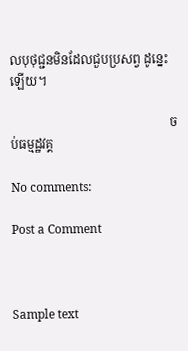លបុថុជ្ជនមិនដែលជួបប្រសព្វ ដូន្នេះឡើយ។

                                                   ចប់ធម្មដ្ឋវគ្គ

No comments:

Post a Comment



Sample text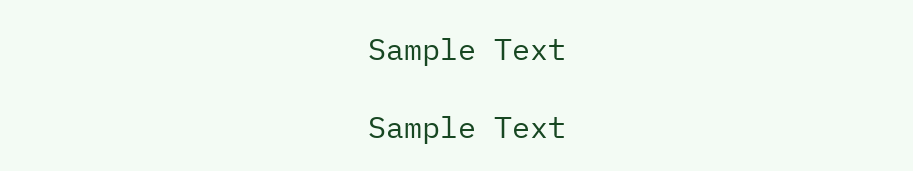Sample Text

Sample Text